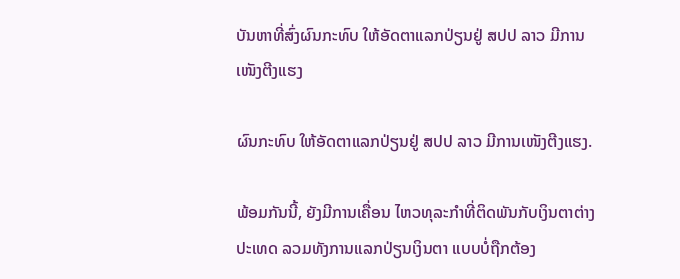ບັນຫາທີ່ສົ່ງຜົນກະທົບ ໃຫ້ອັດຕາແລກປ່ຽນຢູ່ ສປປ ລາວ ມີການເໜັງຕີງແຮງ

ຜົນກະທົບ ໃຫ້ອັດຕາແລກປ່ຽນຢູ່ ສປປ ລາວ ມີການເໜັງຕີງແຮງ.

ພ້ອມກັນນີ້, ຍັງມີການເຄື່ອນ ໄຫວທຸລະກໍາທີ່ຕິດພັນກັບເງິນຕາຕ່າງປະເທດ ລວມທັງການແລກປ່ຽນເງິນຕາ ແບບບໍ່ຖືກຕ້ອງ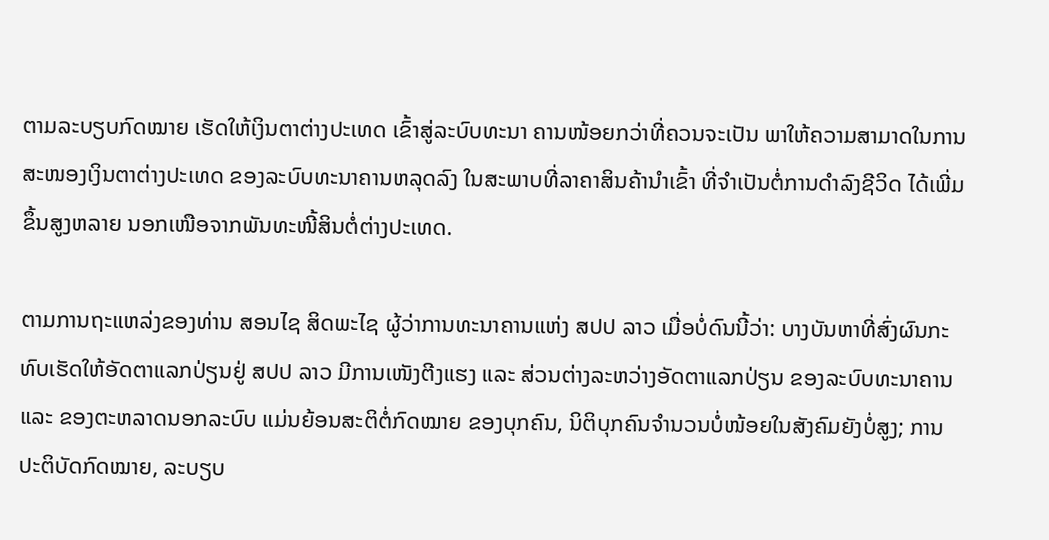ຕາມລະບຽບກົດໝາຍ ເຮັດໃຫ້ເງິນຕາຕ່າງປະເທດ ເຂົ້າສູ່ລະບົບທະນາ ຄານໜ້ອຍກວ່າທີ່ຄວນຈະເປັນ ພາໃຫ້ຄວາມສາມາດໃນການສະໜອງເງິນຕາຕ່າງປະເທດ ຂອງລະບົບທະນາຄານຫລຸດລົງ ໃນສະພາບທີ່ລາຄາສິນຄ້ານໍາເຂົ້າ ທີ່ຈໍາເປັນຕໍ່ການດໍາລົງຊີວິດ ໄດ້ເພີ່ມຂຶ້ນສູງຫລາຍ ນອກເໜືອຈາກພັນທະໜີ້ສິນຕໍ່ຕ່າງປະເທດ.

ຕາມການຖະແຫລ່ງຂອງທ່ານ ສອນໄຊ ສິດພະໄຊ ຜູ້ວ່າການທະນາຄານແຫ່ງ ສປປ ລາວ ເມື່ອບໍ່ດົນນີ້ວ່າ: ບາງບັນຫາທີ່ສົ່ງຜົນກະທົບເຮັດໃຫ້ອັດຕາແລກປ່ຽນຢູ່ ສປປ ລາວ ມີການເໜັງຕີງແຮງ ແລະ ສ່ວນຕ່າງລະຫວ່າງອັດຕາແລກປ່ຽນ ຂອງລະບົບທະນາຄານ ແລະ ຂອງຕະຫລາດນອກລະບົບ ແມ່ນຍ້ອນສະຕິຕໍ່ກົດໝາຍ ຂອງບຸກຄົນ, ນິຕິບຸກຄົນຈໍານວນບໍ່ໜ້ອຍໃນສັງຄົມຍັງບໍ່ສູງ; ການປະຕິບັດກົດໝາຍ, ລະບຽບ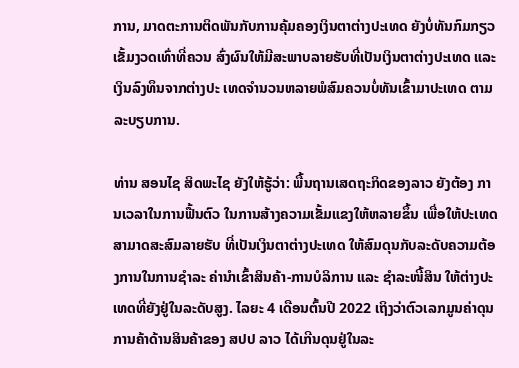ການ, ມາດຕະການຕິດພັນກັບການຄຸ້ມຄອງເງິນຕາຕ່າງປະເທດ ຍັງບໍ່ທັນກົມກຽວເຂັ້ມງວດເທົ່າທີ່ຄວນ ສົ່ງຜົນໃຫ້ມີສະພາບລາຍຮັບທີ່ເປັນເງິນຕາຕ່າງປະເທດ ແລະ ເງິນລົງທຶນຈາກຕ່າງປະ ເທດຈໍານວນຫລາຍພໍສົມຄວນບໍ່ທັນເຂົ້າມາປະເທດ ຕາມລະບຽບການ.

ທ່ານ ສອນໄຊ ສິດພະໄຊ ຍັງໃຫ້ຮູ້ວ່າ: ພື້ນຖານເສດຖະກິດຂອງລາວ ຍັງຕ້ອງ ການເວລາໃນການຟື້ນຕົວ ໃນການສ້າງຄວາມເຂັ້ມແຂງໃຫ້ຫລາຍຂຶ້ນ ເພື່ອໃຫ້ປະເທດສາມາດສະສົມລາຍຮັບ ທີ່ເປັນເງິນຕາຕ່າງປະເທດ ໃຫ້ສົມດຸນກັບລະດັບຄວາມຕ້ອງການໃນການຊໍາລະ ຄ່ານໍາເຂົ້າສິນຄ້າ-ການບໍລິການ ແລະ ຊໍາລະໜີ້ສິນ ໃຫ້ຕ່າງປະເທດທີ່ຍັງຢູ່ໃນລະດັບສູງ. ໄລຍະ 4 ເດືອນຕົ້ນປີ 2022 ເຖິງວ່າຕົວເລກມູນຄ່າດຸນການຄ້າດ້ານສິນຄ້າຂອງ ສປປ ລາວ ໄດ້ເກີນດຸນຢູ່ໃນລະ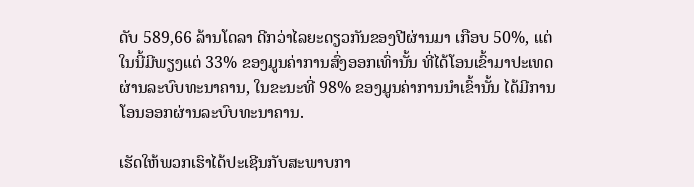ດັບ 589,66 ລ້ານໂດລາ ດີກວ່າໄລຍະດຽວກັນຂອງປີຜ່ານມາ ເກືອບ 50%, ແຕ່ໃນນີ້ມີພຽງແຕ່ 33% ຂອງມູນຄ່າການສົ່ງອອກເທົ່ານັ້ນ ທີ່ໄດ້ໂອນເຂົ້າມາປະເທດຜ່ານລະບົບທະນາຄານ, ໃນຂະນະທີ່ 98% ຂອງມູນຄ່າການນໍາເຂົ້ານັ້ນ ໄດ້ມີການໂອນອອກຜ່ານລະບົບທະນາຄານ.

ເຮັດໃຫ້ພວກເຮົາໄດ້ປະເຊີນກັບສະພາບກາ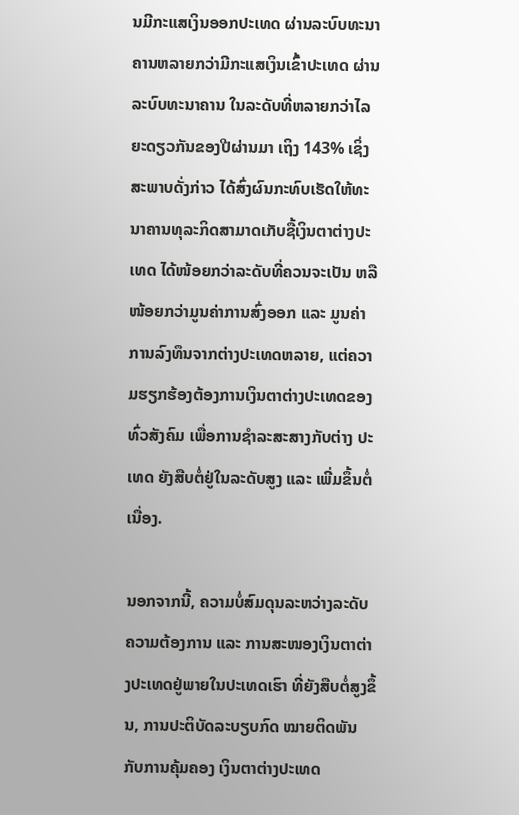ນມີກະແສເງິນອອກປະເທດ ຜ່ານລະບົບທະນາຄານຫລາຍກວ່າມີກະແສເງິນເຂົ້າປະເທດ ຜ່ານລະບົບທະນາຄານ ໃນລະດັບທີ່ຫລາຍກວ່າໄລຍະດຽວກັນຂອງປີຜ່ານມາ ເຖິງ 143% ເຊິ່ງສະພາບດັ່ງກ່າວ ໄດ້ສົ່ງຜົນກະທົບເຮັດໃຫ້ທະນາຄານທຸລະກິດສາມາດເກັບຊື້ເງິນຕາຕ່າງປະເທດ ໄດ້ໜ້ອຍກວ່າລະດັບທີ່ຄວນຈະເປັນ ຫລື ໜ້ອຍກວ່າມູນຄ່າການສົ່ງອອກ ແລະ ມູນຄ່າການລົງທຶນຈາກຕ່າງປະເທດຫລາຍ, ແຕ່ຄວາມຮຽກຮ້ອງຕ້ອງການເງິນຕາຕ່າງປະເທດຂອງທົ່ວສັງຄົມ ເພື່ອການຊໍາລະສະສາງກັບຕ່າງ ປະເທດ ຍັງສືບຕໍ່ຢູ່ໃນລະດັບສູງ ແລະ ເພີ່ມຂຶ້ນຕໍ່ເນື່ອງ.

ນອກຈາກນີ້, ຄວາມບໍ່ສົມດຸນລະຫວ່າງລະດັບຄວາມຕ້ອງການ ແລະ ການສະໜອງເງິນຕາຕ່າງປະເທດຢູ່ພາຍໃນປະເທດເຮົາ ທີ່ຍັງສືບຕໍ່ສູງຂຶ້ນ, ການປະຕິບັດລະບຽບກົດ ໝາຍຕິດພັນກັບການຄຸ້ມຄອງ ເງິນຕາຕ່າງປະເທດ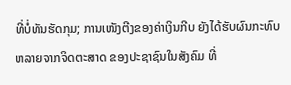ທີ່ບໍ່ທັນຮັດກຸມ; ການເໜັງຕີງຂອງຄ່າເງິນກີບ ຍັງໄດ້ຮັບຜົນກະທົບຫລາຍຈາກຈິດຕະສາດ ຂອງປະຊາຊົນໃນສັງຄົມ ທີ່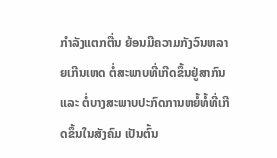ກໍາລັງແຕກຕື່ນ ຍ້ອນມີຄວາມກັງວົນຫລາຍເກີນເຫດ ຕໍ່ສະພາບທີ່ເກີດຂຶ້ນຢູ່ສາກົນ ແລະ ຕໍ່ບາງສະພາບປະກົດການຫຍໍ້ທໍ້ທີ່ເກີດຂຶ້ນໃນສັງຄົມ ເປັນຕົ້ນ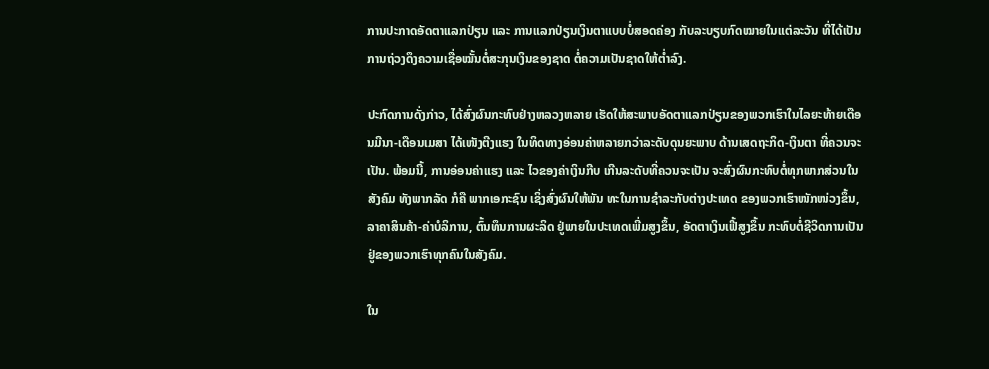ການປະກາດອັດຕາແລກປ່ຽນ ແລະ ການແລກປ່ຽນເງິນຕາແບບບໍ່ສອດຄ່ອງ ກັບລະບຽບກົດໝາຍໃນແຕ່ລະວັນ ທີ່ໄດ້ເປັນການຖ່ວງດຶງຄວາມເຊື່ອໝັ້ນຕໍ່ສະກຸນເງິນຂອງຊາດ ຕໍ່ຄວາມເປັນຊາດໃຫ້ຕໍ່າລົງ.

ປະກົດການດັ່ງກ່າວ, ໄດ້ສົ່ງຜົນກະທົບຢ່າງຫລວງຫລາຍ ເຮັດໃຫ້ສະພາບອັດຕາແລກປ່ຽນຂອງພວກເຮົາໃນໄລຍະທ້າຍເດືອນມີນາ-ເດືອນເມສາ ໄດ້ເໜັງຕີງແຮງ ໃນທິດທາງອ່ອນຄ່າຫລາຍກວ່າລະດັບດຸນຍະພາບ ດ້ານເສດຖະກິດ-ເງິນຕາ ທີ່ຄວນຈະເປັນ. ພ້ອມນີ້, ການອ່ອນຄ່າແຮງ ແລະ ໄວຂອງຄ່າເງິນກີບ ເກີນລະດັບທີ່ຄວນຈະເປັນ ຈະສົ່ງຜົນກະທົບຕໍ່ທຸກພາກສ່ວນໃນສັງຄົມ ທັງພາກລັດ ກໍຄື ພາກເອກະຊົນ ເຊິ່ງສົ່ງຜົນໃຫ້ພັນ ທະໃນການຊໍາລະກັບຕ່າງປະເທດ ຂອງພວກເຮົາໜັກໜ່ວງຂຶ້ນ, ລາຄາສິນຄ້າ-ຄ່າບໍລິການ, ຕົ້ນທຶນການຜະລິດ ຢູ່ພາຍໃນປະເທດເພີ່ມສູງຂຶ້ນ, ອັດຕາເງິນເຟີ້ສູງຂຶ້ນ ກະທົບຕໍ່ຊີວິດການເປັນຢູ່ຂອງພວກເຮົາທຸກຄົນໃນສັງຄົມ.

ໃນ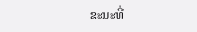ຂະນະທີ່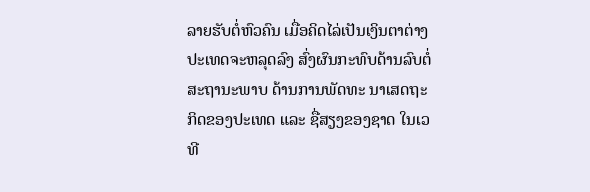ລາຍຮັບຕໍ່ຫົວຄົນ ເມື່ອຄິດໄລ່ເປັນເງິນຕາຕ່າງປະເທດຈະຫລຸດລົງ ສົ່ງຜົນກະທົບດ້ານລົບຕໍ່ສະຖານະພາບ ດ້ານການພັດທະ ນາເສດຖະກິດຂອງປະເທດ ແລະ ຊື່ສຽງຂອງຊາດ ໃນເວທີ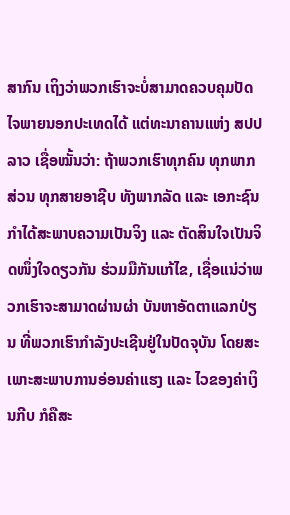ສາກົນ ເຖິງວ່າພວກເຮົາຈະບໍ່ສາມາດຄວບຄຸມປັດໄຈພາຍນອກປະເທດໄດ້ ແຕ່ທະນາຄານແຫ່ງ ສປປ ລາວ ເຊື່ອໝັ້ນວ່າ: ຖ້າພວກເຮົາທຸກຄົນ ທຸກພາກສ່ວນ ທຸກສາຍອາຊີບ ທັງພາກລັດ ແລະ ເອກະຊົນ ກໍາໄດ້ສະພາບຄວາມເປັນຈິງ ແລະ ຕັດສິນໃຈເປັນຈິດໜຶ່ງໃຈດຽວກັນ ຮ່ວມມືກັນແກ້ໄຂ, ເຊື່ອແນ່ວ່າພວກເຮົາຈະສາມາດຜ່ານຜ່າ ບັນຫາອັດຕາແລກປ່ຽນ ທີ່ພວກເຮົາກໍາລັງປະເຊີນຢູ່ໃນປັດຈຸບັນ ໂດຍສະເພາະສະພາບການອ່ອນຄ່າແຮງ ແລະ ໄວຂອງຄ່າເງິນກີບ ກໍຄືສະ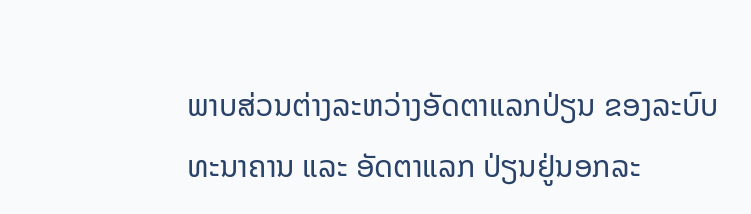ພາບສ່ວນຕ່າງລະຫວ່າງອັດຕາແລກປ່ຽນ ຂອງລະບົບທະນາຄານ ແລະ ອັດຕາແລກ ປ່ຽນຢູ່ນອກລະ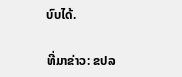ບົບໄດ້.

ທີ່ມາຂ່າວ: ຂປລ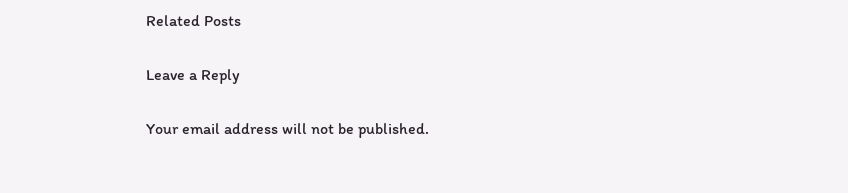Related Posts

Leave a Reply

Your email address will not be published.